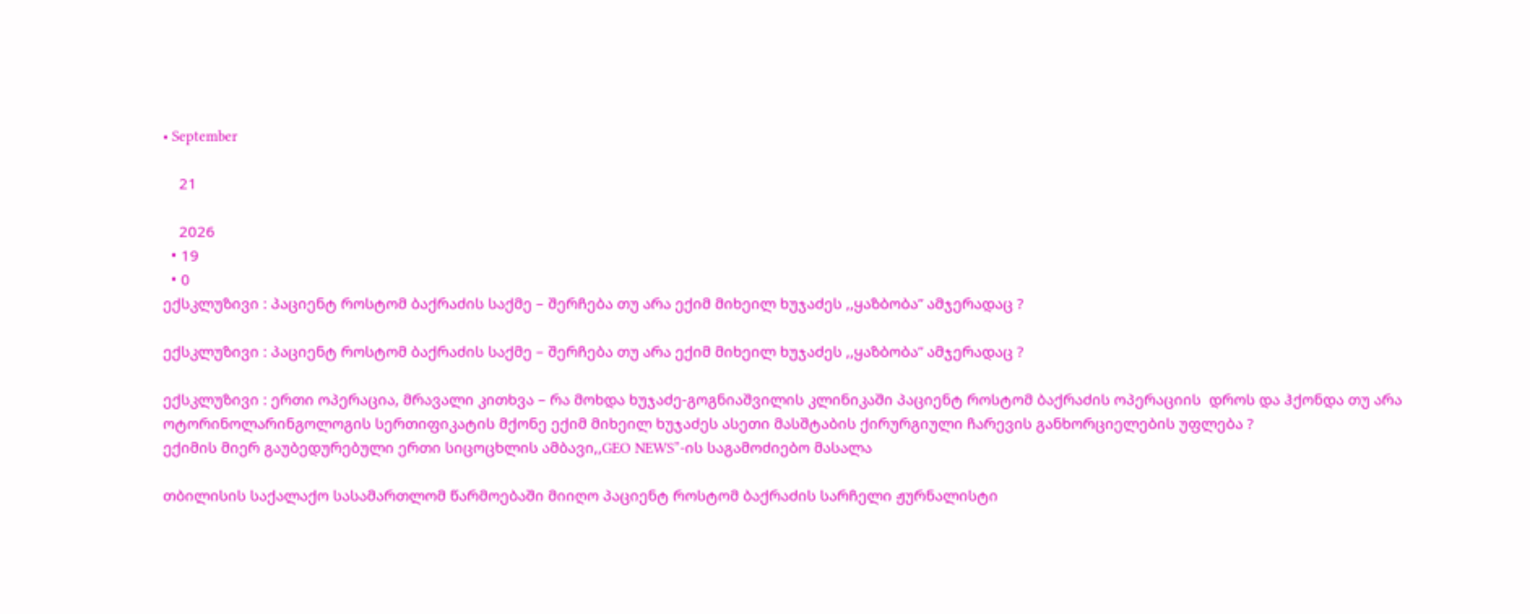• September

    21

    2026
  • 19
  • 0
ექსკლუზივი : პაციენტ როსტომ ბაქრაძის საქმე – შერჩება თუ არა ექიმ მიხეილ ხუჯაძეს ,,ყაზბობა” ამჯერადაც ?

ექსკლუზივი : პაციენტ როსტომ ბაქრაძის საქმე – შერჩება თუ არა ექიმ მიხეილ ხუჯაძეს ,,ყაზბობა” ამჯერადაც ?

ექსკლუზივი : ერთი ოპერაცია, მრავალი კითხვა – რა მოხდა ხუჯაძე-გოგნიაშვილის კლინიკაში პაციენტ როსტომ ბაქრაძის ოპერაციის  დროს და ჰქონდა თუ არა ოტორინოლარინგოლოგის სერთიფიკატის მქონე ექიმ მიხეილ ხუჯაძეს ასეთი მასშტაბის ქირურგიული ჩარევის განხორციელების უფლება ?
ექიმის მიერ გაუბედურებული ერთი სიცოცხლის ამბავი,,GEO NEWS”-ის საგამოძიებო მასალა

თბილისის საქალაქო სასამართლომ წარმოებაში მიიღო პაციენტ როსტომ ბაქრაძის სარჩელი ჟურნალისტი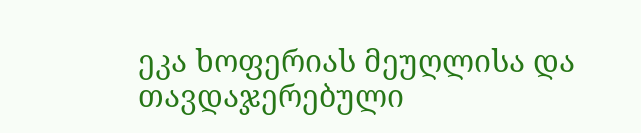ეკა ხოფერიას მეუღლისა და თავდაჯერებული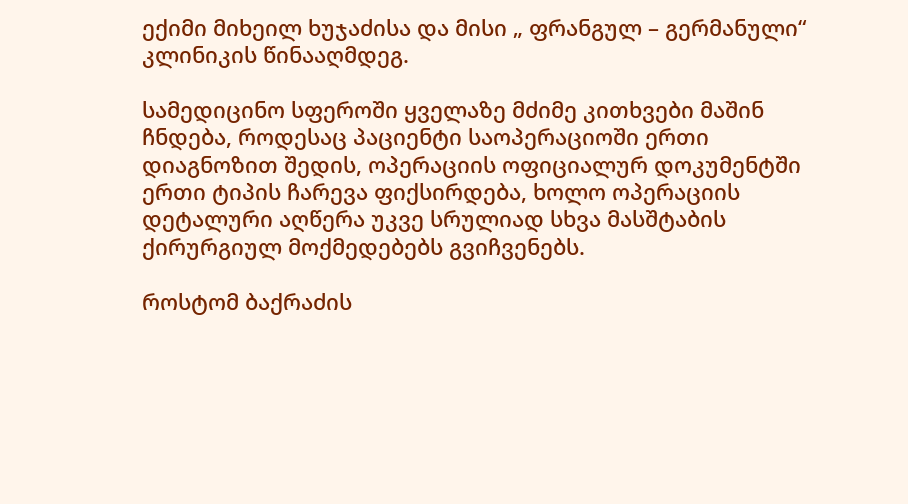ექიმი მიხეილ ხუჯაძისა და მისი „ ფრანგულ – გერმანული“ კლინიკის წინააღმდეგ.

სამედიცინო სფეროში ყველაზე მძიმე კითხვები მაშინ ჩნდება, როდესაც პაციენტი საოპერაციოში ერთი დიაგნოზით შედის, ოპერაციის ოფიციალურ დოკუმენტში ერთი ტიპის ჩარევა ფიქსირდება, ხოლო ოპერაციის დეტალური აღწერა უკვე სრულიად სხვა მასშტაბის ქირურგიულ მოქმედებებს გვიჩვენებს.

როსტომ ბაქრაძის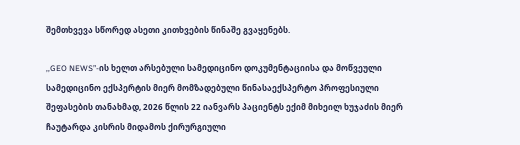შემთხვევა სწორედ ასეთი კითხვების წინაშე გვაყენებს.

,,GEO NEWS”-ის ხელთ არსებული სამედიცინო დოკუმენტაციისა და მოწვეული სამედიცინო ექსპერტის მიერ მომზადებული წინასაექსპერტო პროფესიული შეფასების თანახმად, 2026 წლის 22 იანვარს პაციენტს ექიმ მიხეილ ხუჯაძის მიერ ჩაუტარდა კისრის მიდამოს ქირურგიული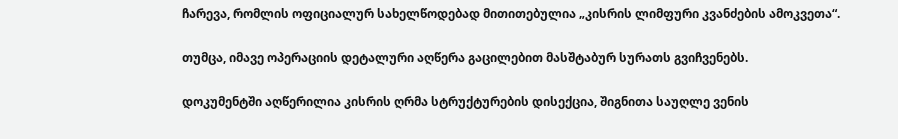ჩარევა, რომლის ოფიციალურ სახელწოდებად მითითებულია „კისრის ლიმფური კვანძების ამოკვეთა“.

თუმცა, იმავე ოპერაციის დეტალური აღწერა გაცილებით მასშტაბურ სურათს გვიჩვენებს.

დოკუმენტში აღწერილია კისრის ღრმა სტრუქტურების დისექცია, შიგნითა საუღლე ვენის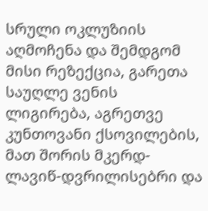სრული ოკლუზიის აღმოჩენა და შემდგომ მისი რეზექცია, გარეთა საუღლე ვენის ლიგირება, აგრეთვე კუნთოვანი ქსოვილების, მათ შორის მკერდ-ლავიწ-დვრილისებრი და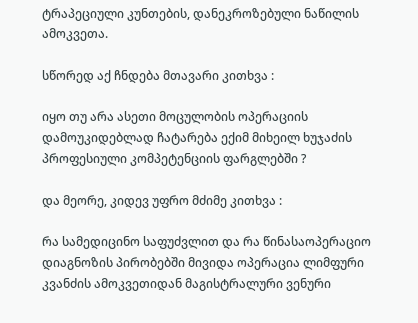ტრაპეციული კუნთების, დანეკროზებული ნაწილის ამოკვეთა.

სწორედ აქ ჩნდება მთავარი კითხვა :

იყო თუ არა ასეთი მოცულობის ოპერაციის დამოუკიდებლად ჩატარება ექიმ მიხეილ ხუჯაძის პროფესიული კომპეტენციის ფარგლებში ?

და მეორე, კიდევ უფრო მძიმე კითხვა :

რა სამედიცინო საფუძვლით და რა წინასაოპერაციო დიაგნოზის პირობებში მივიდა ოპერაცია ლიმფური კვანძის ამოკვეთიდან მაგისტრალური ვენური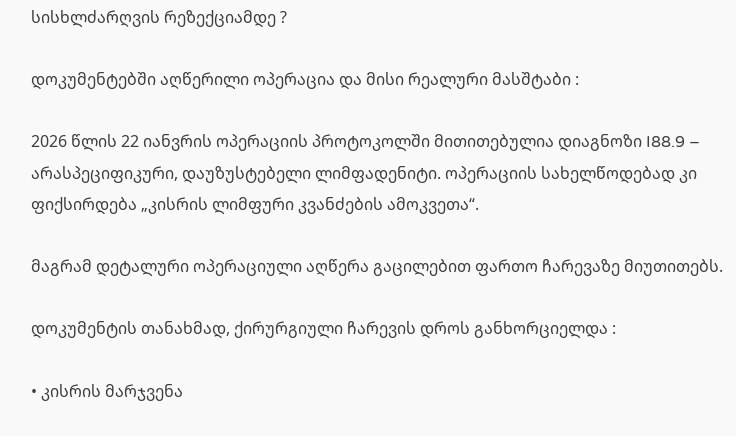სისხლძარღვის რეზექციამდე ?

დოკუმენტებში აღწერილი ოპერაცია და მისი რეალური მასშტაბი :

2026 წლის 22 იანვრის ოპერაციის პროტოკოლში მითითებულია დიაგნოზი I88.9 – არასპეციფიკური, დაუზუსტებელი ლიმფადენიტი. ოპერაციის სახელწოდებად კი ფიქსირდება „კისრის ლიმფური კვანძების ამოკვეთა“.

მაგრამ დეტალური ოპერაციული აღწერა გაცილებით ფართო ჩარევაზე მიუთითებს.

დოკუმენტის თანახმად, ქირურგიული ჩარევის დროს განხორციელდა :

• კისრის მარჯვენა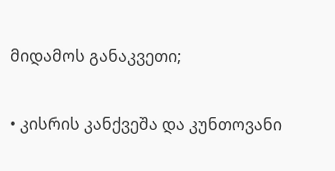მიდამოს განაკვეთი;

• კისრის კანქვეშა და კუნთოვანი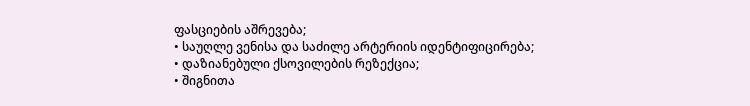ფასციების აშრევება;
• საუღლე ვენისა და საძილე არტერიის იდენტიფიცირება;
• დაზიანებული ქსოვილების რეზექცია;
• შიგნითა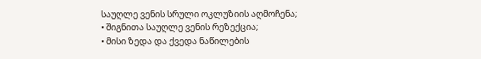საუღლე ვენის სრული ოკლუზიის აღმოჩენა;
• შიგნითა საუღლე ვენის რეზექცია;
• მისი ზედა და ქვედა ნაწილების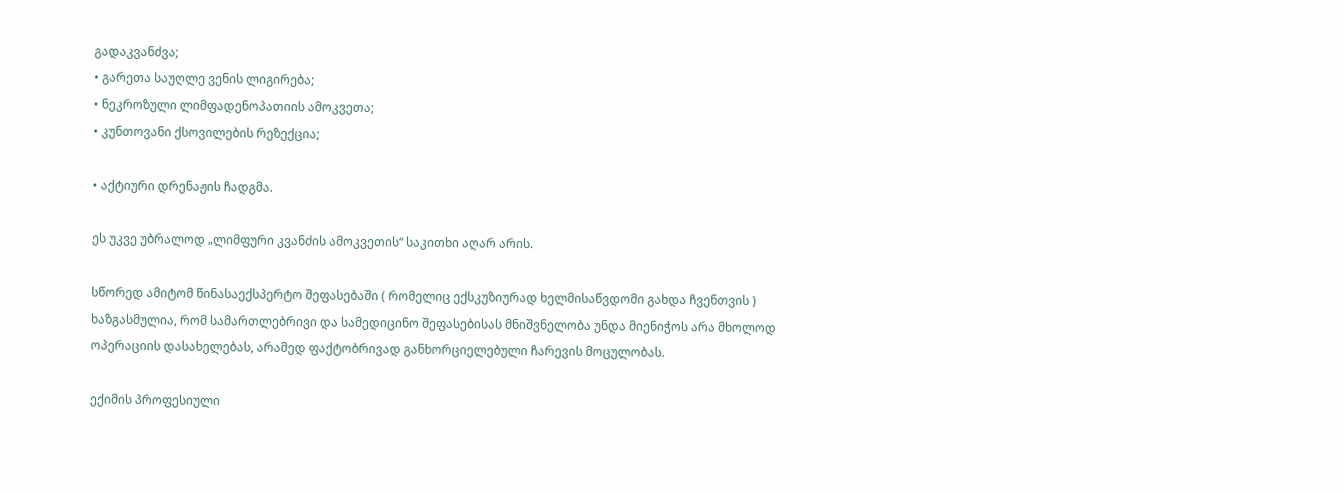გადაკვანძვა;
• გარეთა საუღლე ვენის ლიგირება;
• ნეკროზული ლიმფადენოპათიის ამოკვეთა;
• კუნთოვანი ქსოვილების რეზექცია;

• აქტიური დრენაჟის ჩადგმა.

ეს უკვე უბრალოდ „ლიმფური კვანძის ამოკვეთის“ საკითხი აღარ არის.

სწორედ ამიტომ წინასაექსპერტო შეფასებაში ( რომელიც ექსკუზიურად ხელმისაწვდომი გახდა ჩვენთვის ) ხაზგასმულია, რომ სამართლებრივი და სამედიცინო შეფასებისას მნიშვნელობა უნდა მიენიჭოს არა მხოლოდ ოპერაციის დასახელებას, არამედ ფაქტობრივად განხორციელებული ჩარევის მოცულობას.

ექიმის პროფესიული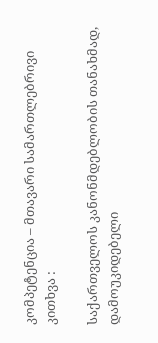კომპეტენცია – მთავარი სამართლებრივი კითხვა :

საქართველოს კანონმდებლობის თანახმად, დამოუკიდებელი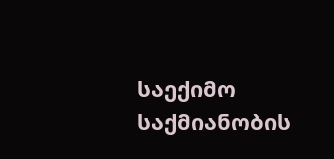საექიმო საქმიანობის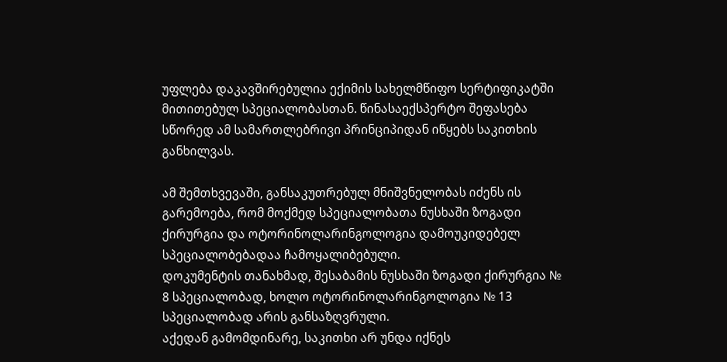უფლება დაკავშირებულია ექიმის სახელმწიფო სერტიფიკატში მითითებულ სპეციალობასთან. წინასაექსპერტო შეფასება სწორედ ამ სამართლებრივი პრინციპიდან იწყებს საკითხის განხილვას.

ამ შემთხვევაში, განსაკუთრებულ მნიშვნელობას იძენს ის გარემოება, რომ მოქმედ სპეციალობათა ნუსხაში ზოგადი ქირურგია და ოტორინოლარინგოლოგია დამოუკიდებელ სპეციალობებადაა ჩამოყალიბებული.
დოკუმენტის თანახმად, შესაბამის ნუსხაში ზოგადი ქირურგია № 8 სპეციალობად, ხოლო ოტორინოლარინგოლოგია № 13 სპეციალობად არის განსაზღვრული.
აქედან გამომდინარე, საკითხი არ უნდა იქნეს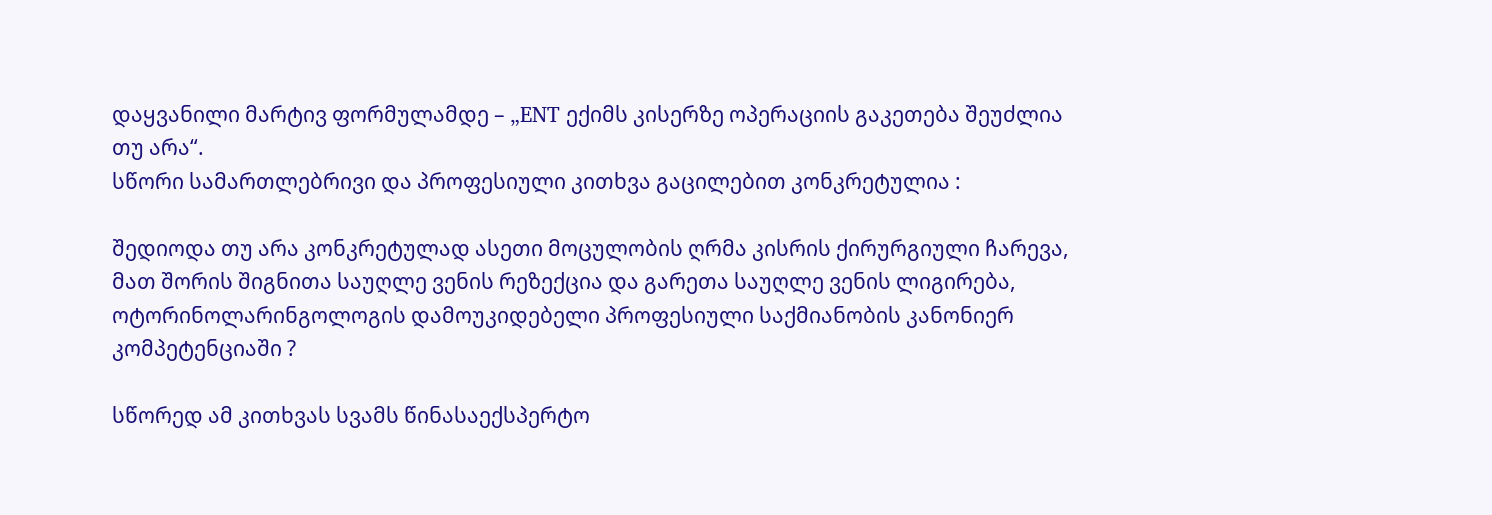დაყვანილი მარტივ ფორმულამდე – „ENT ექიმს კისერზე ოპერაციის გაკეთება შეუძლია თუ არა“.
სწორი სამართლებრივი და პროფესიული კითხვა გაცილებით კონკრეტულია :

შედიოდა თუ არა კონკრეტულად ასეთი მოცულობის ღრმა კისრის ქირურგიული ჩარევა, მათ შორის შიგნითა საუღლე ვენის რეზექცია და გარეთა საუღლე ვენის ლიგირება, ოტორინოლარინგოლოგის დამოუკიდებელი პროფესიული საქმიანობის კანონიერ კომპეტენციაში ?

სწორედ ამ კითხვას სვამს წინასაექსპერტო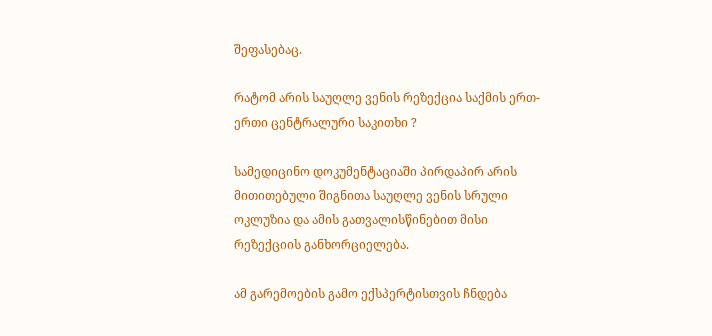შეფასებაც.

რატომ არის საუღლე ვენის რეზექცია საქმის ერთ-ერთი ცენტრალური საკითხი ?

სამედიცინო დოკუმენტაციაში პირდაპირ არის მითითებული შიგნითა საუღლე ვენის სრული ოკლუზია და ამის გათვალისწინებით მისი რეზექციის განხორციელება.

ამ გარემოების გამო ექსპერტისთვის ჩნდება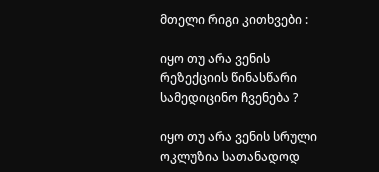მთელი რიგი კითხვები :

იყო თუ არა ვენის რეზექციის წინასწარი სამედიცინო ჩვენება ?

იყო თუ არა ვენის სრული ოკლუზია სათანადოდ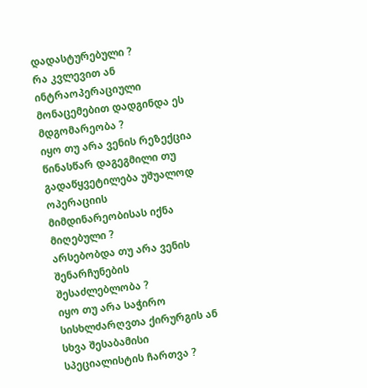დადასტურებული ?
რა კვლევით ან ინტრაოპერაციული მონაცემებით დადგინდა ეს მდგომარეობა ?
იყო თუ არა ვენის რეზექცია წინასწარ დაგეგმილი თუ გადაწყვეტილება უშუალოდ ოპერაციის მიმდინარეობისას იქნა მიღებული ?
არსებობდა თუ არა ვენის შენარჩუნების შესაძლებლობა ?
იყო თუ არა საჭირო სისხლძარღვთა ქირურგის ან სხვა შესაბამისი სპეციალისტის ჩართვა ?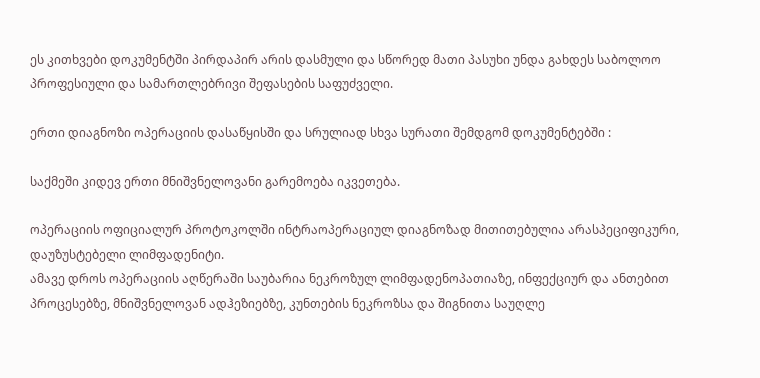ეს კითხვები დოკუმენტში პირდაპირ არის დასმული და სწორედ მათი პასუხი უნდა გახდეს საბოლოო პროფესიული და სამართლებრივი შეფასების საფუძველი.

ერთი დიაგნოზი ოპერაციის დასაწყისში და სრულიად სხვა სურათი შემდგომ დოკუმენტებში :

საქმეში კიდევ ერთი მნიშვნელოვანი გარემოება იკვეთება.

ოპერაციის ოფიციალურ პროტოკოლში ინტრაოპერაციულ დიაგნოზად მითითებულია არასპეციფიკური, დაუზუსტებელი ლიმფადენიტი.
ამავე დროს ოპერაციის აღწერაში საუბარია ნეკროზულ ლიმფადენოპათიაზე, ინფექციურ და ანთებით პროცესებზე, მნიშვნელოვან ადჰეზიებზე, კუნთების ნეკროზსა და შიგნითა საუღლე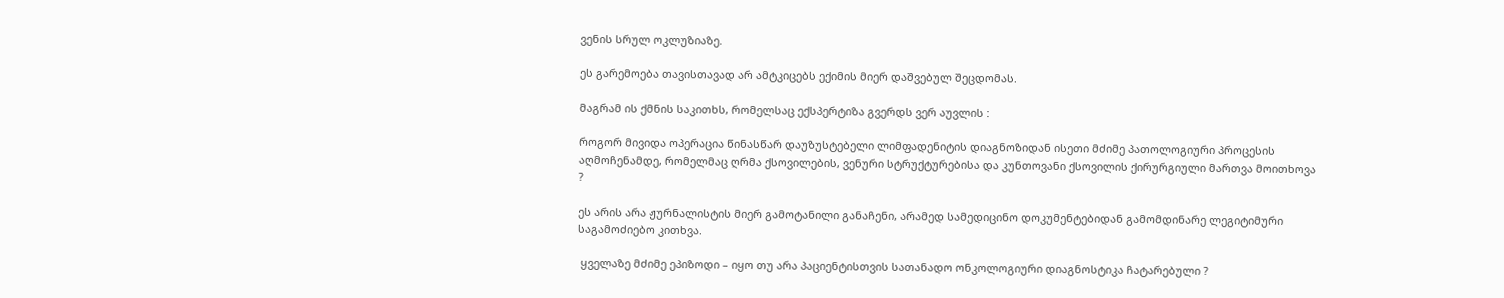ვენის სრულ ოკლუზიაზე.

ეს გარემოება თავისთავად არ ამტკიცებს ექიმის მიერ დაშვებულ შეცდომას.

მაგრამ ის ქმნის საკითხს, რომელსაც ექსპერტიზა გვერდს ვერ აუვლის :

როგორ მივიდა ოპერაცია წინასწარ დაუზუსტებელი ლიმფადენიტის დიაგნოზიდან ისეთი მძიმე პათოლოგიური პროცესის აღმოჩენამდე, რომელმაც ღრმა ქსოვილების, ვენური სტრუქტურებისა და კუნთოვანი ქსოვილის ქირურგიული მართვა მოითხოვა ?

ეს არის არა ჟურნალისტის მიერ გამოტანილი განაჩენი, არამედ სამედიცინო დოკუმენტებიდან გამომდინარე ლეგიტიმური საგამოძიებო კითხვა.

 ყველაზე მძიმე ეპიზოდი – იყო თუ არა პაციენტისთვის სათანადო ონკოლოგიური დიაგნოსტიკა ჩატარებული ?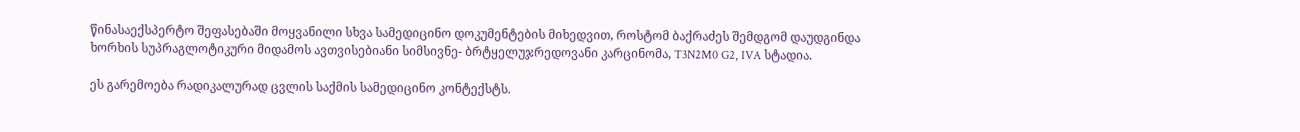წინასაექსპერტო შეფასებაში მოყვანილი სხვა სამედიცინო დოკუმენტების მიხედვით, როსტომ ბაქრაძეს შემდგომ დაუდგინდა ხორხის სუპრაგლოტიკური მიდამოს ავთვისებიანი სიმსივნე- ბრტყელუჯრედოვანი კარცინომა, T3N2M0 G2, IVA სტადია.

ეს გარემოება რადიკალურად ცვლის საქმის სამედიცინო კონტექსტს.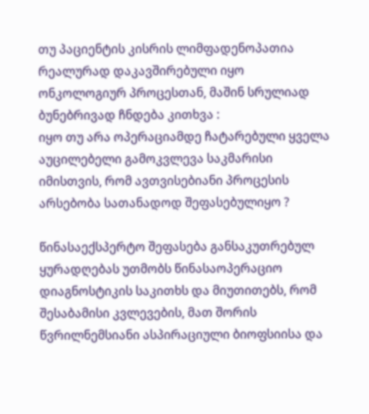თუ პაციენტის კისრის ლიმფადენოპათია რეალურად დაკავშირებული იყო ონკოლოგიურ პროცესთან, მაშინ სრულიად ბუნებრივად ჩნდება კითხვა :
იყო თუ არა ოპერაციამდე ჩატარებული ყველა აუცილებელი გამოკვლევა საკმარისი იმისთვის, რომ ავთვისებიანი პროცესის არსებობა სათანადოდ შეფასებულიყო ?

წინასაექსპერტო შეფასება განსაკუთრებულ ყურადღებას უთმობს წინასაოპერაციო დიაგნოსტიკის საკითხს და მიუთითებს, რომ შესაბამისი კვლევების, მათ შორის წვრილნემსიანი ასპირაციული ბიოფსიისა და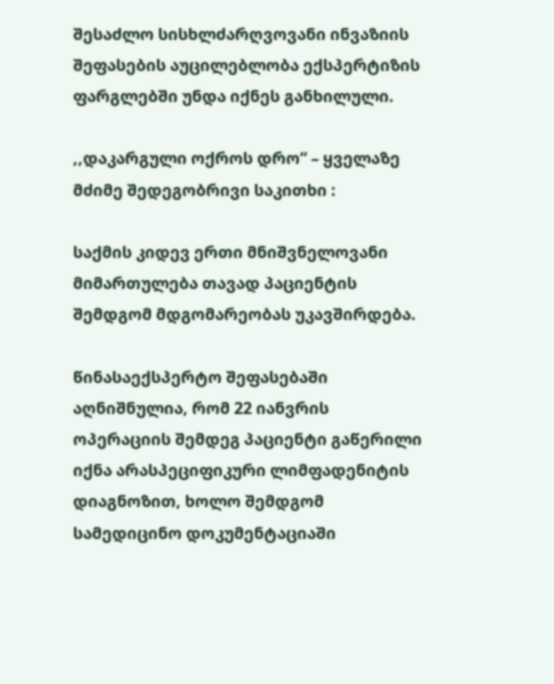შესაძლო სისხლძარღვოვანი ინვაზიის შეფასების აუცილებლობა ექსპერტიზის ფარგლებში უნდა იქნეს განხილული.

,,დაკარგული ოქროს დრო“ – ყველაზე მძიმე შედეგობრივი საკითხი :

საქმის კიდევ ერთი მნიშვნელოვანი მიმართულება თავად პაციენტის შემდგომ მდგომარეობას უკავშირდება.

წინასაექსპერტო შეფასებაში აღნიშნულია, რომ 22 იანვრის ოპერაციის შემდეგ პაციენტი გაწერილი იქნა არასპეციფიკური ლიმფადენიტის დიაგნოზით, ხოლო შემდგომ სამედიცინო დოკუმენტაციაში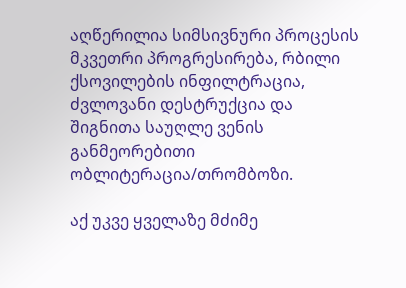აღწერილია სიმსივნური პროცესის მკვეთრი პროგრესირება, რბილი ქსოვილების ინფილტრაცია, ძვლოვანი დესტრუქცია და შიგნითა საუღლე ვენის განმეორებითი ობლიტერაცია/თრომბოზი.

აქ უკვე ყველაზე მძიმე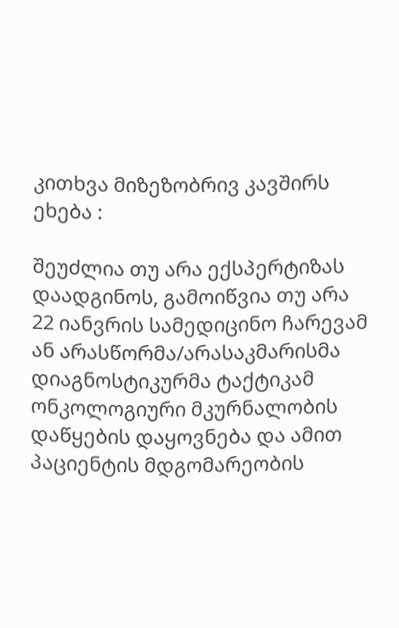კითხვა მიზეზობრივ კავშირს ეხება :

შეუძლია თუ არა ექსპერტიზას დაადგინოს, გამოიწვია თუ არა 22 იანვრის სამედიცინო ჩარევამ ან არასწორმა/არასაკმარისმა დიაგნოსტიკურმა ტაქტიკამ ონკოლოგიური მკურნალობის დაწყების დაყოვნება და ამით პაციენტის მდგომარეობის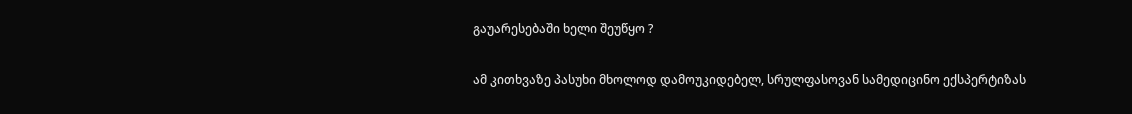გაუარესებაში ხელი შეუწყო ?

ამ კითხვაზე პასუხი მხოლოდ დამოუკიდებელ, სრულფასოვან სამედიცინო ექსპერტიზას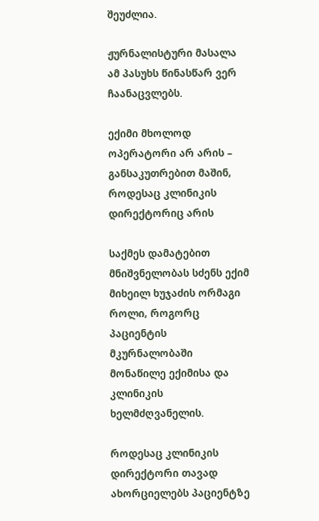შეუძლია.

ჟურნალისტური მასალა ამ პასუხს წინასწარ ვერ ჩაანაცვლებს.

ექიმი მხოლოდ ოპერატორი არ არის – განსაკუთრებით მაშინ, როდესაც კლინიკის დირექტორიც არის

საქმეს დამატებით მნიშვნელობას სძენს ექიმ მიხეილ ხუჯაძის ორმაგი როლი, როგორც პაციენტის მკურნალობაში მონაწილე ექიმისა და კლინიკის ხელმძღვანელის.

როდესაც კლინიკის დირექტორი თავად ახორციელებს პაციენტზე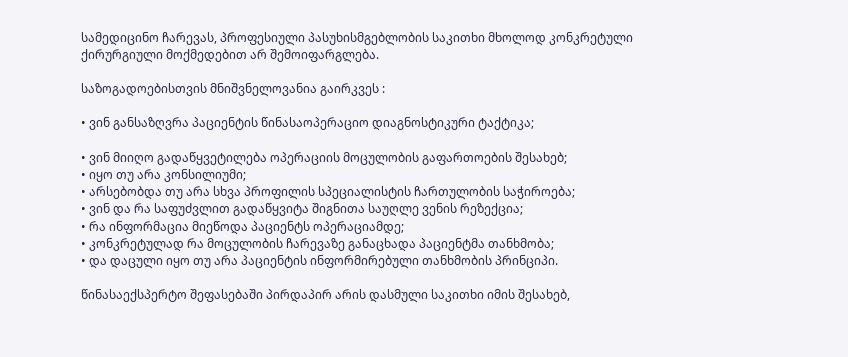სამედიცინო ჩარევას, პროფესიული პასუხისმგებლობის საკითხი მხოლოდ კონკრეტული ქირურგიული მოქმედებით არ შემოიფარგლება.

საზოგადოებისთვის მნიშვნელოვანია გაირკვეს :

• ვინ განსაზღვრა პაციენტის წინასაოპერაციო დიაგნოსტიკური ტაქტიკა;

• ვინ მიიღო გადაწყვეტილება ოპერაციის მოცულობის გაფართოების შესახებ;
• იყო თუ არა კონსილიუმი;
• არსებობდა თუ არა სხვა პროფილის სპეციალისტის ჩართულობის საჭიროება;
• ვინ და რა საფუძვლით გადაწყვიტა შიგნითა საუღლე ვენის რეზექცია;
• რა ინფორმაცია მიეწოდა პაციენტს ოპერაციამდე;
• კონკრეტულად რა მოცულობის ჩარევაზე განაცხადა პაციენტმა თანხმობა;
• და დაცული იყო თუ არა პაციენტის ინფორმირებული თანხმობის პრინციპი.

წინასაექსპერტო შეფასებაში პირდაპირ არის დასმული საკითხი იმის შესახებ,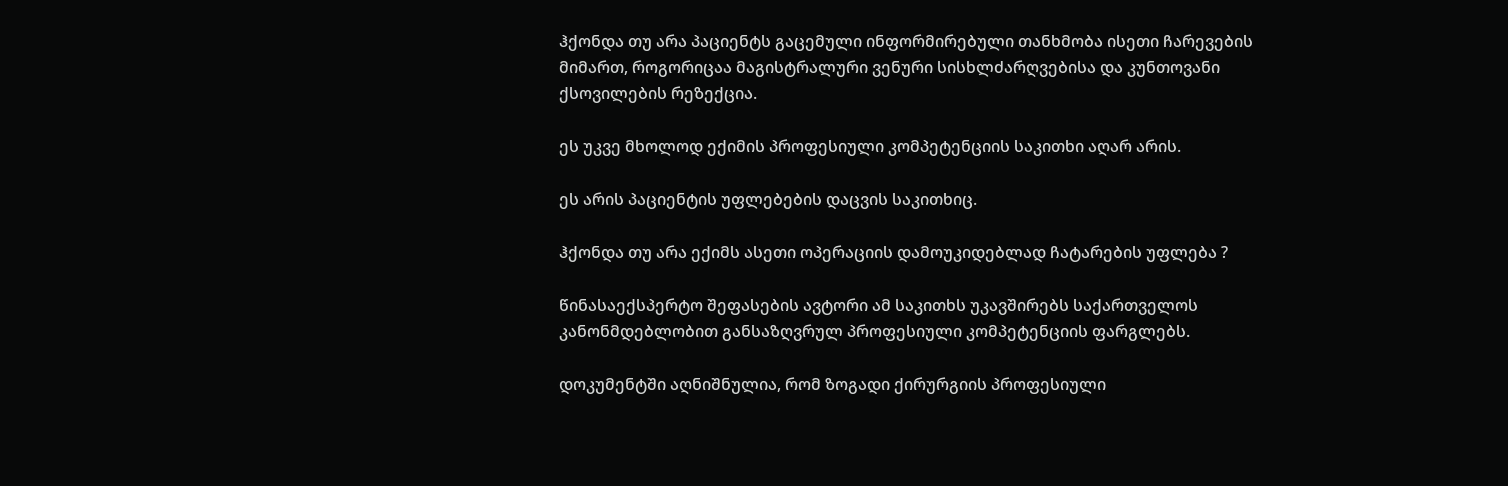ჰქონდა თუ არა პაციენტს გაცემული ინფორმირებული თანხმობა ისეთი ჩარევების მიმართ, როგორიცაა მაგისტრალური ვენური სისხლძარღვებისა და კუნთოვანი ქსოვილების რეზექცია.

ეს უკვე მხოლოდ ექიმის პროფესიული კომპეტენციის საკითხი აღარ არის.

ეს არის პაციენტის უფლებების დაცვის საკითხიც.

ჰქონდა თუ არა ექიმს ასეთი ოპერაციის დამოუკიდებლად ჩატარების უფლება ?

წინასაექსპერტო შეფასების ავტორი ამ საკითხს უკავშირებს საქართველოს კანონმდებლობით განსაზღვრულ პროფესიული კომპეტენციის ფარგლებს.

დოკუმენტში აღნიშნულია, რომ ზოგადი ქირურგიის პროფესიული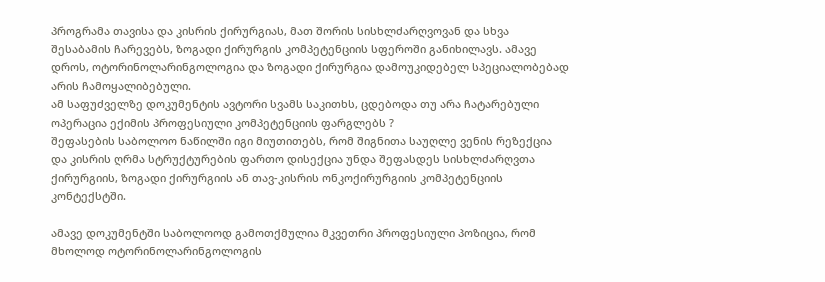პროგრამა თავისა და კისრის ქირურგიას, მათ შორის სისხლძარღვოვან და სხვა შესაბამის ჩარევებს, ზოგადი ქირურგის კომპეტენციის სფეროში განიხილავს. ამავე დროს, ოტორინოლარინგოლოგია და ზოგადი ქირურგია დამოუკიდებელ სპეციალობებად არის ჩამოყალიბებული.
ამ საფუძველზე დოკუმენტის ავტორი სვამს საკითხს, ცდებოდა თუ არა ჩატარებული ოპერაცია ექიმის პროფესიული კომპეტენციის ფარგლებს ?
შეფასების საბოლოო ნაწილში იგი მიუთითებს, რომ შიგნითა საუღლე ვენის რეზექცია და კისრის ღრმა სტრუქტურების ფართო დისექცია უნდა შეფასდეს სისხლძარღვთა ქირურგიის, ზოგადი ქირურგიის ან თავ-კისრის ონკოქირურგიის კომპეტენციის კონტექსტში.

ამავე დოკუმენტში საბოლოოდ გამოთქმულია მკვეთრი პროფესიული პოზიცია, რომ მხოლოდ ოტორინოლარინგოლოგის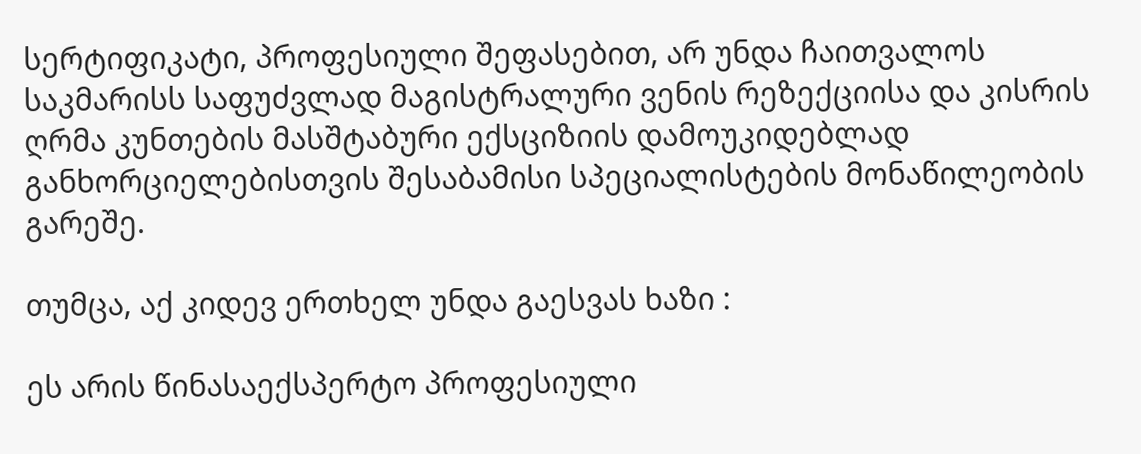სერტიფიკატი, პროფესიული შეფასებით, არ უნდა ჩაითვალოს საკმარისს საფუძვლად მაგისტრალური ვენის რეზექციისა და კისრის ღრმა კუნთების მასშტაბური ექსციზიის დამოუკიდებლად განხორციელებისთვის შესაბამისი სპეციალისტების მონაწილეობის გარეშე.

თუმცა, აქ კიდევ ერთხელ უნდა გაესვას ხაზი :

ეს არის წინასაექსპერტო პროფესიული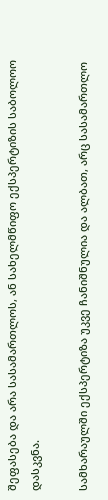შეფასება და არა სასამართლოს, ან სახელმწიფო ექსპერტიზის საბოლოო დასკვნა.

სამხარაულში ექსპერტიზა უკვე ჩანიშნულია და ალბათ, არც სასამართლო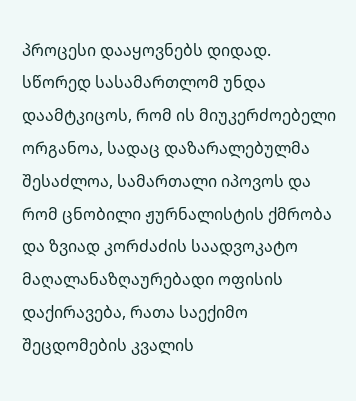პროცესი დააყოვნებს დიდად.
სწორედ სასამართლომ უნდა დაამტკიცოს, რომ ის მიუკერძოებელი ორგანოა, სადაც დაზარალებულმა შესაძლოა, სამართალი იპოვოს და რომ ცნობილი ჟურნალისტის ქმრობა და ზვიად კორძაძის საადვოკატო მაღალანაზღაურებადი ოფისის დაქირავება, რათა საექიმო შეცდომების კვალის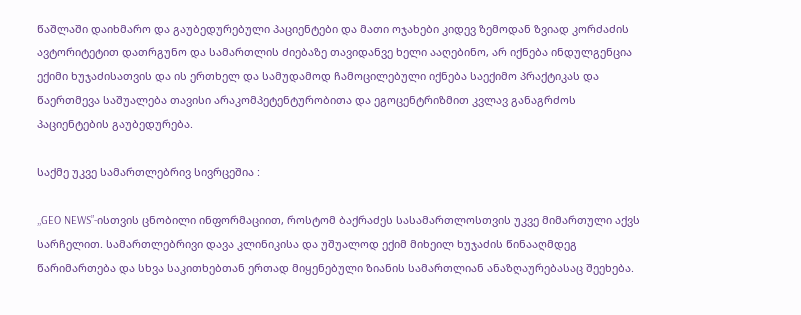წაშლაში დაიხმარო და გაუბედურებული პაციენტები და მათი ოჯახები კიდევ ზემოდან ზვიად კორძაძის ავტორიტეტით დათრგუნო და სამართლის ძიებაზე თავიდანვე ხელი ააღებინო, არ იქნება ინდულგენცია ექიმი ხუჯაძისათვის და ის ერთხელ და სამუდამოდ ჩამოცილებული იქნება საექიმო პრაქტიკას და წაერთმევა საშუალება თავისი არაკომპეტენტურობითა და ეგოცენტრიზმით კვლავ განაგრძოს პაციენტების გაუბედურება.

საქმე უკვე სამართლებრივ სივრცეშია :

,,GEO NEWS”-ისთვის ცნობილი ინფორმაციით, როსტომ ბაქრაძეს სასამართლოსთვის უკვე მიმართული აქვს სარჩელით. სამართლებრივი დავა კლინიკისა და უშუალოდ ექიმ მიხეილ ხუჯაძის წინააღმდეგ წარიმართება და სხვა საკითხებთან ერთად მიყენებული ზიანის სამართლიან ანაზღაურებასაც შეეხება.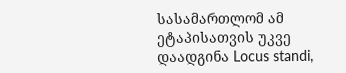სასამართლომ ამ ეტაპისათვის უკვე დაადგინა Locus standi,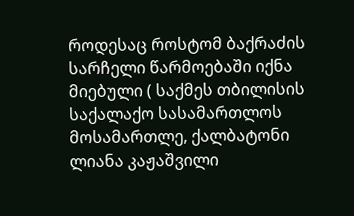როდესაც როსტომ ბაქრაძის სარჩელი წარმოებაში იქნა მიებული ( საქმეს თბილისის საქალაქო სასამართლოს მოსამართლე, ქალბატონი ლიანა კაჟაშვილი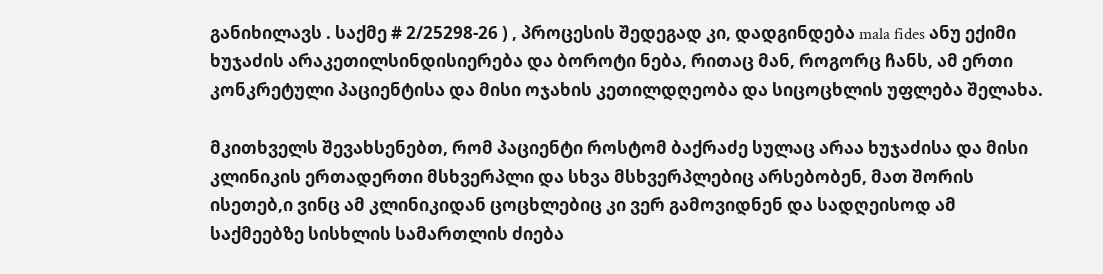განიხილავს . საქმე # 2/25298-26 ) , პროცესის შედეგად კი, დადგინდება mala fides ანუ ექიმი ხუჯაძის არაკეთილსინდისიერება და ბოროტი ნება, რითაც მან, როგორც ჩანს, ამ ერთი კონკრეტული პაციენტისა და მისი ოჯახის კეთილდღეობა და სიცოცხლის უფლება შელახა.

მკითხველს შევახსენებთ, რომ პაციენტი როსტომ ბაქრაძე სულაც არაა ხუჯაძისა და მისი კლინიკის ერთადერთი მსხვერპლი და სხვა მსხვერპლებიც არსებობენ, მათ შორის ისეთებ,ი ვინც ამ კლინიკიდან ცოცხლებიც კი ვერ გამოვიდნენ და სადღეისოდ ამ საქმეებზე სისხლის სამართლის ძიება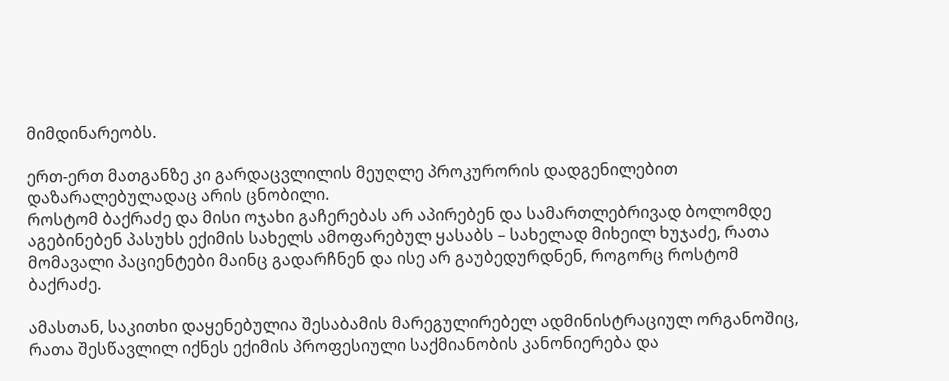მიმდინარეობს.

ერთ-ერთ მათგანზე კი გარდაცვლილის მეუღლე პროკურორის დადგენილებით დაზარალებულადაც არის ცნობილი.
როსტომ ბაქრაძე და მისი ოჯახი გაჩერებას არ აპირებენ და სამართლებრივად ბოლომდე აგებინებენ პასუხს ექიმის სახელს ამოფარებულ ყასაბს – სახელად მიხეილ ხუჯაძე, რათა მომავალი პაციენტები მაინც გადარჩნენ და ისე არ გაუბედურდნენ, როგორც როსტომ ბაქრაძე.

ამასთან, საკითხი დაყენებულია შესაბამის მარეგულირებელ ადმინისტრაციულ ორგანოშიც, რათა შესწავლილ იქნეს ექიმის პროფესიული საქმიანობის კანონიერება და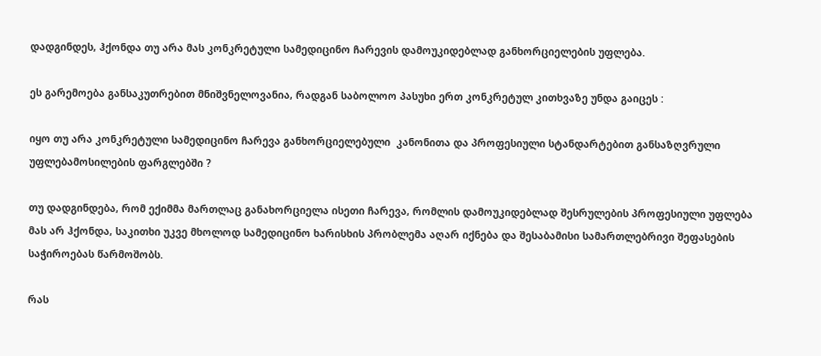დადგინდეს, ჰქონდა თუ არა მას კონკრეტული სამედიცინო ჩარევის დამოუკიდებლად განხორციელების უფლება.

ეს გარემოება განსაკუთრებით მნიშვნელოვანია, რადგან საბოლოო პასუხი ერთ კონკრეტულ კითხვაზე უნდა გაიცეს :

იყო თუ არა კონკრეტული სამედიცინო ჩარევა განხორციელებული  კანონითა და პროფესიული სტანდარტებით განსაზღვრული უფლებამოსილების ფარგლებში ?

თუ დადგინდება, რომ ექიმმა მართლაც განახორციელა ისეთი ჩარევა, რომლის დამოუკიდებლად შესრულების პროფესიული უფლება მას არ ჰქონდა, საკითხი უკვე მხოლოდ სამედიცინო ხარისხის პრობლემა აღარ იქნება და შესაბამისი სამართლებრივი შეფასების საჭიროებას წარმოშობს.

რას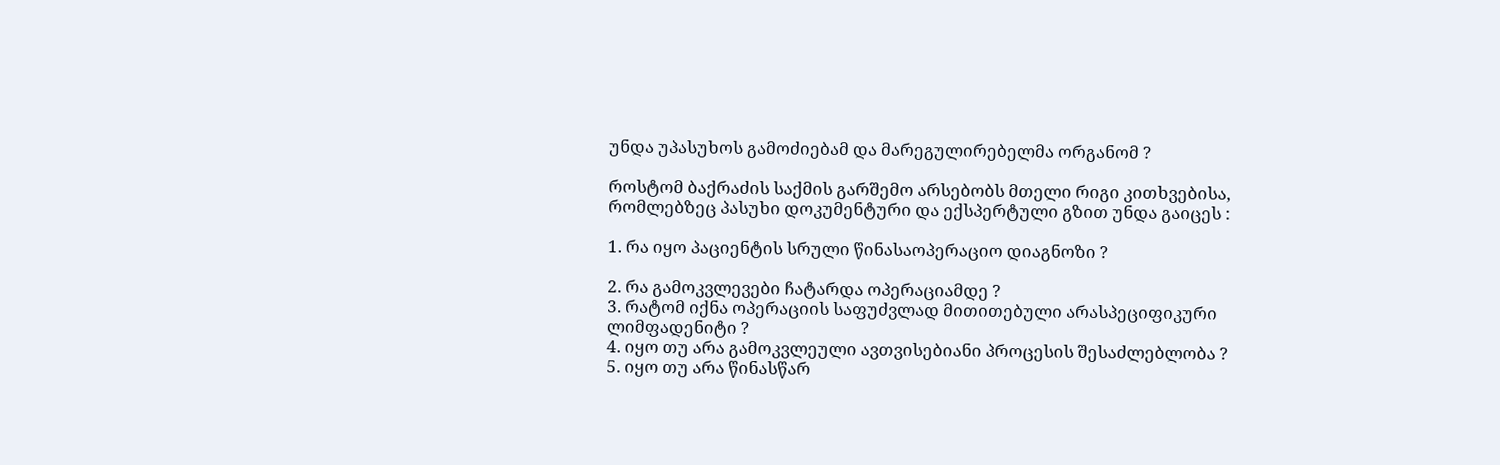უნდა უპასუხოს გამოძიებამ და მარეგულირებელმა ორგანომ ?

როსტომ ბაქრაძის საქმის გარშემო არსებობს მთელი რიგი კითხვებისა, რომლებზეც პასუხი დოკუმენტური და ექსპერტული გზით უნდა გაიცეს :

1. რა იყო პაციენტის სრული წინასაოპერაციო დიაგნოზი ?

2. რა გამოკვლევები ჩატარდა ოპერაციამდე ?
3. რატომ იქნა ოპერაციის საფუძვლად მითითებული არასპეციფიკური ლიმფადენიტი ?
4. იყო თუ არა გამოკვლეული ავთვისებიანი პროცესის შესაძლებლობა ?
5. იყო თუ არა წინასწარ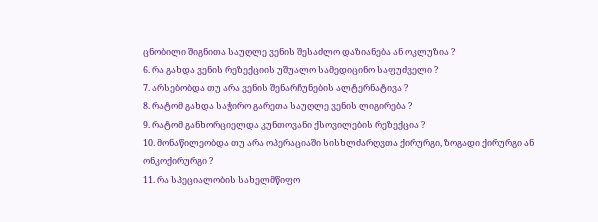ცნობილი შიგნითა საუღლე ვენის შესაძლო დაზიანება ან ოკლუზია ?
6. რა გახდა ვენის რეზექციის უშუალო სამედიცინო საფუძველი ?
7. არსებობდა თუ არა ვენის შენარჩუნების ალტერნატივა ?
8. რატომ გახდა საჭირო გარეთა საუღლე ვენის ლიგირება ?
9. რატომ განხორციელდა კუნთოვანი ქსოვილების რეზექცია ?
10. მონაწილეობდა თუ არა ოპერაციაში სისხლძარღვთა ქირურგი, ზოგადი ქირურგი ან ონკოქირურგი ?
11. რა სპეციალობის სახელმწიფო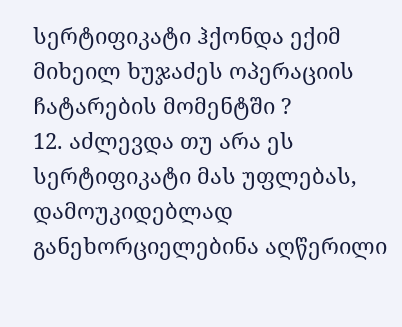სერტიფიკატი ჰქონდა ექიმ მიხეილ ხუჯაძეს ოპერაციის ჩატარების მომენტში ?
12. აძლევდა თუ არა ეს სერტიფიკატი მას უფლებას, დამოუკიდებლად განეხორციელებინა აღწერილი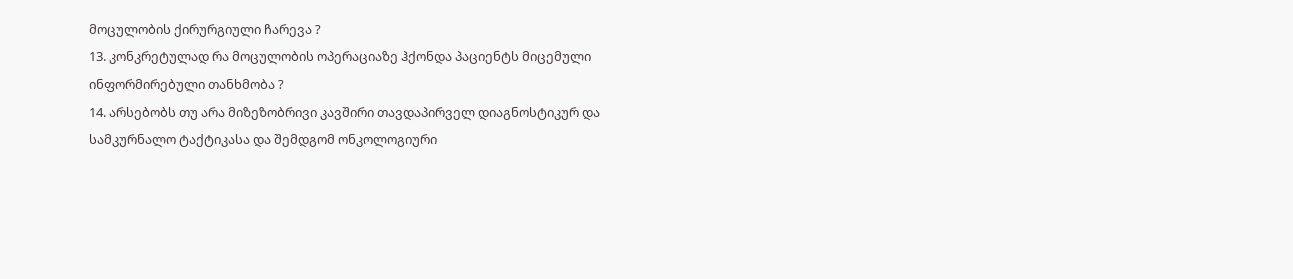მოცულობის ქირურგიული ჩარევა ?
13. კონკრეტულად რა მოცულობის ოპერაციაზე ჰქონდა პაციენტს მიცემული ინფორმირებული თანხმობა ?
14. არსებობს თუ არა მიზეზობრივი კავშირი თავდაპირველ დიაგნოსტიკურ და სამკურნალო ტაქტიკასა და შემდგომ ონკოლოგიური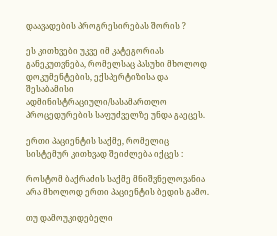დაავადების პროგრესირებას შორის ?

ეს კითხვები უკვე იმ კატეგორიას განეკუთვნება, რომელსაც პასუხი მხოლოდ დოკუმენტების, ექსპერტიზისა და შესაბამისი ადმინისტრაციული/სასამართლო პროცედურების საფუძველზე უნდა გაეცეს.

ერთი პაციენტის საქმე, რომელიც სისტემურ კითხვად შეიძლება იქცეს :

როსტომ ბაქრაძის საქმე მნიშვნელოვანია არა მხოლოდ ერთი პაციენტის ბედის გამო.

თუ დამოუკიდებელი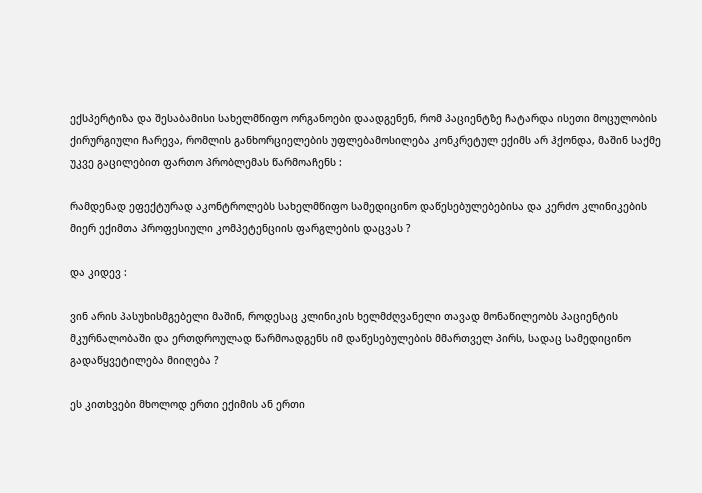ექსპერტიზა და შესაბამისი სახელმწიფო ორგანოები დაადგენენ, რომ პაციენტზე ჩატარდა ისეთი მოცულობის ქირურგიული ჩარევა, რომლის განხორციელების უფლებამოსილება კონკრეტულ ექიმს არ ჰქონდა, მაშინ საქმე უკვე გაცილებით ფართო პრობლემას წარმოაჩენს :

რამდენად ეფექტურად აკონტროლებს სახელმწიფო სამედიცინო დაწესებულებებისა და კერძო კლინიკების მიერ ექიმთა პროფესიული კომპეტენციის ფარგლების დაცვას ?

და კიდევ :

ვინ არის პასუხისმგებელი მაშინ, როდესაც კლინიკის ხელმძღვანელი თავად მონაწილეობს პაციენტის მკურნალობაში და ერთდროულად წარმოადგენს იმ დაწესებულების მმართველ პირს, სადაც სამედიცინო გადაწყვეტილება მიიღება ?

ეს კითხვები მხოლოდ ერთი ექიმის ან ერთი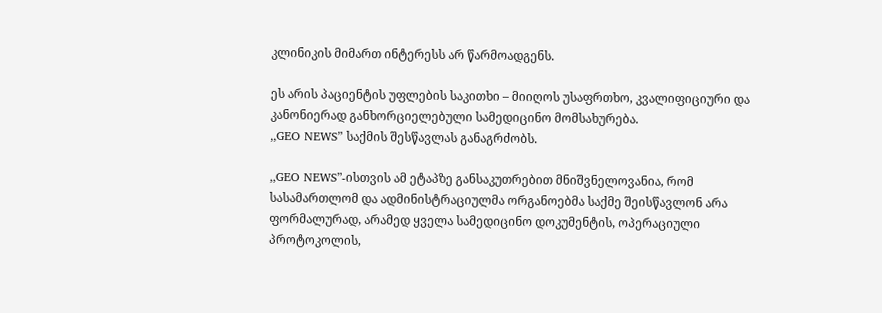კლინიკის მიმართ ინტერესს არ წარმოადგენს.

ეს არის პაციენტის უფლების საკითხი – მიიღოს უსაფრთხო, კვალიფიციური და კანონიერად განხორციელებული სამედიცინო მომსახურება.
,,GEO NEWS” საქმის შესწავლას განაგრძობს.

,,GEO NEWS”-ისთვის ამ ეტაპზე განსაკუთრებით მნიშვნელოვანია, რომ სასამართლომ და ადმინისტრაციულმა ორგანოებმა საქმე შეისწავლონ არა ფორმალურად, არამედ ყველა სამედიცინო დოკუმენტის, ოპერაციული პროტოკოლის,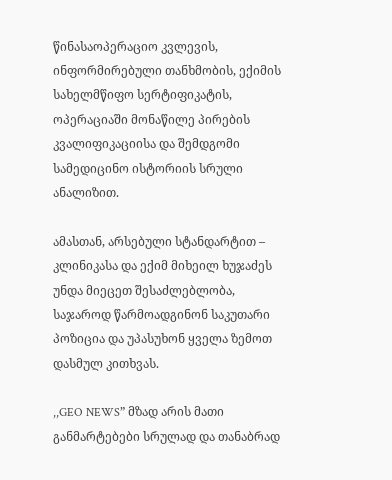წინასაოპერაციო კვლევის, ინფორმირებული თანხმობის, ექიმის სახელმწიფო სერტიფიკატის, ოპერაციაში მონაწილე პირების კვალიფიკაციისა და შემდგომი სამედიცინო ისტორიის სრული ანალიზით.

ამასთან, არსებული სტანდარტით – კლინიკასა და ექიმ მიხეილ ხუჯაძეს უნდა მიეცეთ შესაძლებლობა, საჯაროდ წარმოადგინონ საკუთარი პოზიცია და უპასუხონ ყველა ზემოთ დასმულ კითხვას.

,,GEO NEWS” მზად არის მათი განმარტებები სრულად და თანაბრად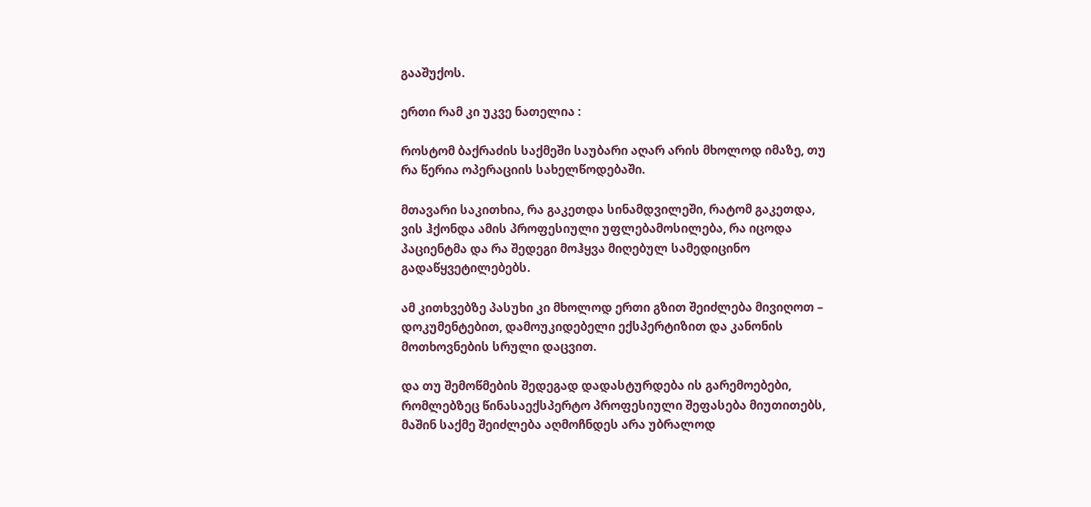გააშუქოს.

ერთი რამ კი უკვე ნათელია :

როსტომ ბაქრაძის საქმეში საუბარი აღარ არის მხოლოდ იმაზე, თუ რა წერია ოპერაციის სახელწოდებაში.

მთავარი საკითხია, რა გაკეთდა სინამდვილეში, რატომ გაკეთდა, ვის ჰქონდა ამის პროფესიული უფლებამოსილება, რა იცოდა პაციენტმა და რა შედეგი მოჰყვა მიღებულ სამედიცინო გადაწყვეტილებებს.

ამ კითხვებზე პასუხი კი მხოლოდ ერთი გზით შეიძლება მივიღოთ – დოკუმენტებით, დამოუკიდებელი ექსპერტიზით და კანონის მოთხოვნების სრული დაცვით.

და თუ შემოწმების შედეგად დადასტურდება ის გარემოებები, რომლებზეც წინასაექსპერტო პროფესიული შეფასება მიუთითებს, მაშინ საქმე შეიძლება აღმოჩნდეს არა უბრალოდ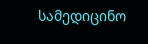სამედიცინო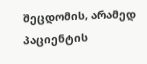შეცდომის, არამედ პაციენტის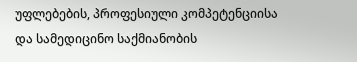უფლებების, პროფესიული კომპეტენციისა და სამედიცინო საქმიანობის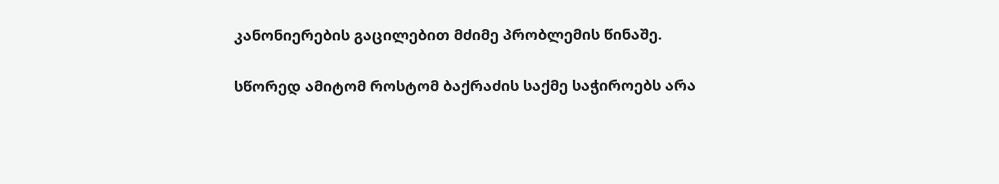კანონიერების გაცილებით მძიმე პრობლემის წინაშე.

სწორედ ამიტომ როსტომ ბაქრაძის საქმე საჭიროებს არა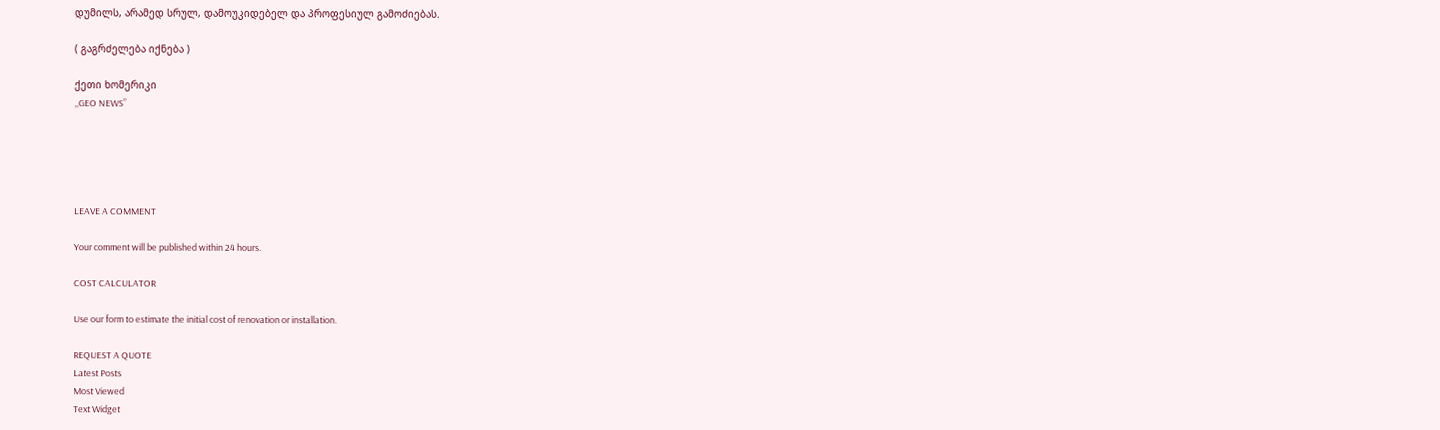დუმილს, არამედ სრულ, დამოუკიდებელ და პროფესიულ გამოძიებას.

( გაგრძელება იქნება )

ქეთი ხომერიკი
,,GEO NEWS”





LEAVE A COMMENT

Your comment will be published within 24 hours.

COST CALCULATOR

Use our form to estimate the initial cost of renovation or installation.

REQUEST A QUOTE
Latest Posts
Most Viewed
Text Widget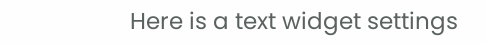Here is a text widget settings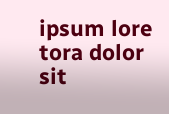ipsum lore tora dolor sit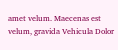amet velum. Maecenas est velum, gravida Vehicula Dolor